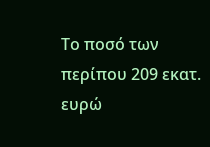Το ποσό των περίπου 209 εκατ. ευρώ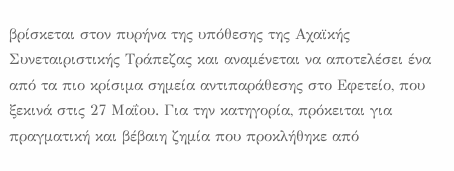βρίσκεται στον πυρήνα της υπόθεσης της Αχαϊκής Συνεταιριστικής Τράπεζας και αναμένεται να αποτελέσει ένα από τα πιο κρίσιμα σημεία αντιπαράθεσης στο Εφετείο, που ξεκινά στις 27 Μαΐου. Για την κατηγορία, πρόκειται για πραγματική και βέβαιη ζημία που προκλήθηκε από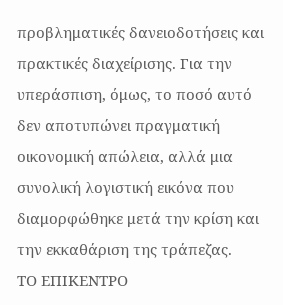προβληματικές δανειοδοτήσεις και πρακτικές διαχείρισης. Για την υπεράσπιση, όμως, το ποσό αυτό δεν αποτυπώνει πραγματική οικονομική απώλεια, αλλά μια συνολική λογιστική εικόνα που διαμορφώθηκε μετά την κρίση και την εκκαθάριση της τράπεζας.
ΤΟ ΕΠΙΚΕΝΤΡΟ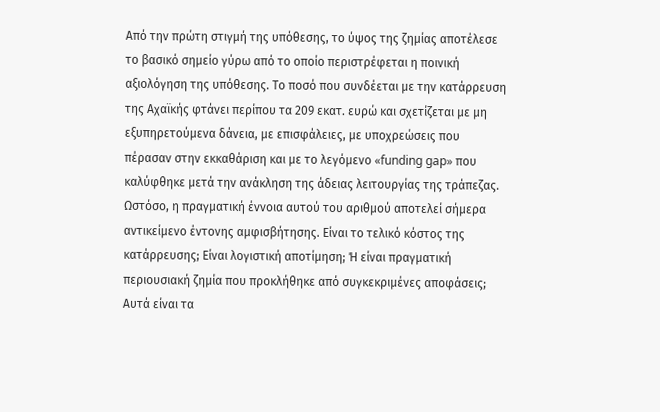Από την πρώτη στιγμή της υπόθεσης, το ύψος της ζημίας αποτέλεσε το βασικό σημείο γύρω από το οποίο περιστρέφεται η ποινική αξιολόγηση της υπόθεσης. Το ποσό που συνδέεται με την κατάρρευση της Αχαϊκής φτάνει περίπου τα 209 εκατ. ευρώ και σχετίζεται με μη εξυπηρετούμενα δάνεια, με επισφάλειες, με υποχρεώσεις που πέρασαν στην εκκαθάριση και με το λεγόμενο «funding gap» που καλύφθηκε μετά την ανάκληση της άδειας λειτουργίας της τράπεζας.
Ωστόσο, η πραγματική έννοια αυτού του αριθμού αποτελεί σήμερα αντικείμενο έντονης αμφισβήτησης. Είναι το τελικό κόστος της κατάρρευσης; Είναι λογιστική αποτίμηση; Ή είναι πραγματική περιουσιακή ζημία που προκλήθηκε από συγκεκριμένες αποφάσεις;
Αυτά είναι τα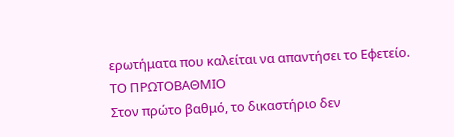ερωτήματα που καλείται να απαντήσει το Εφετείο.
ΤΟ ΠΡΩΤΟΒΑΘΜΙΟ
Στον πρώτο βαθμό, το δικαστήριο δεν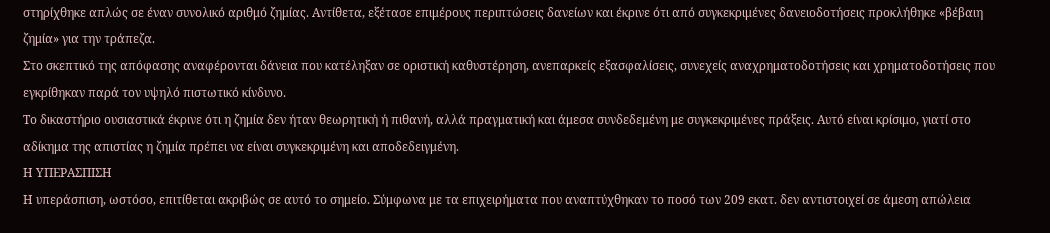στηρίχθηκε απλώς σε έναν συνολικό αριθμό ζημίας. Αντίθετα, εξέτασε επιμέρους περιπτώσεις δανείων και έκρινε ότι από συγκεκριμένες δανειοδοτήσεις προκλήθηκε «βέβαιη ζημία» για την τράπεζα.
Στο σκεπτικό της απόφασης αναφέρονται δάνεια που κατέληξαν σε οριστική καθυστέρηση, ανεπαρκείς εξασφαλίσεις, συνεχείς αναχρηματοδοτήσεις και χρηματοδοτήσεις που εγκρίθηκαν παρά τον υψηλό πιστωτικό κίνδυνο.
Το δικαστήριο ουσιαστικά έκρινε ότι η ζημία δεν ήταν θεωρητική ή πιθανή, αλλά πραγματική και άμεσα συνδεδεμένη με συγκεκριμένες πράξεις. Αυτό είναι κρίσιμο, γιατί στο αδίκημα της απιστίας η ζημία πρέπει να είναι συγκεκριμένη και αποδεδειγμένη.
Η ΥΠΕΡΑΣΠΙΣΗ
Η υπεράσπιση, ωστόσο, επιτίθεται ακριβώς σε αυτό το σημείο. Σύμφωνα με τα επιχειρήματα που αναπτύχθηκαν το ποσό των 209 εκατ. δεν αντιστοιχεί σε άμεση απώλεια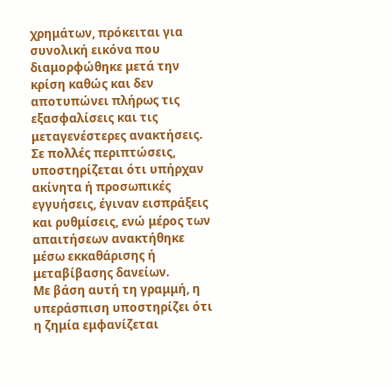χρημάτων, πρόκειται για συνολική εικόνα που διαμορφώθηκε μετά την κρίση καθώς και δεν αποτυπώνει πλήρως τις εξασφαλίσεις και τις μεταγενέστερες ανακτήσεις.
Σε πολλές περιπτώσεις, υποστηρίζεται ότι υπήρχαν ακίνητα ή προσωπικές εγγυήσεις, έγιναν εισπράξεις και ρυθμίσεις, ενώ μέρος των απαιτήσεων ανακτήθηκε μέσω εκκαθάρισης ή μεταβίβασης δανείων.
Με βάση αυτή τη γραμμή, η υπεράσπιση υποστηρίζει ότι η ζημία εμφανίζεται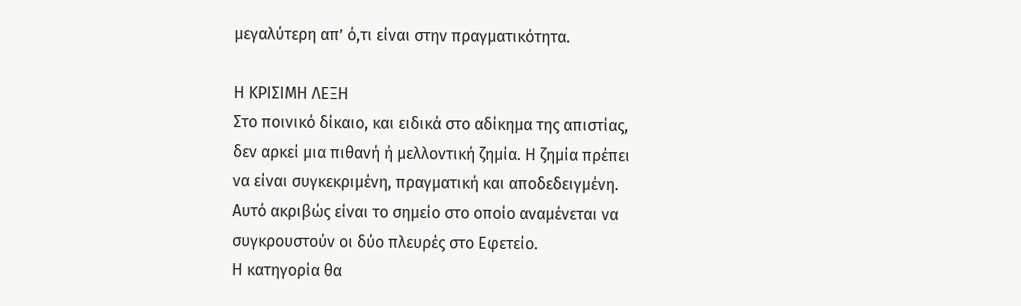μεγαλύτερη απ’ ό,τι είναι στην πραγματικότητα.

Η ΚΡΙΣΙΜΗ ΛΕΞΗ
Στο ποινικό δίκαιο, και ειδικά στο αδίκημα της απιστίας, δεν αρκεί μια πιθανή ή μελλοντική ζημία. Η ζημία πρέπει να είναι συγκεκριμένη, πραγματική και αποδεδειγμένη.
Αυτό ακριβώς είναι το σημείο στο οποίο αναμένεται να συγκρουστούν οι δύο πλευρές στο Εφετείο.
Η κατηγορία θα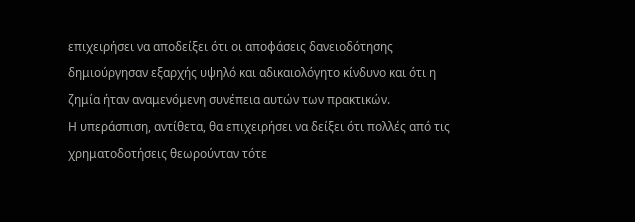επιχειρήσει να αποδείξει ότι οι αποφάσεις δανειοδότησης δημιούργησαν εξαρχής υψηλό και αδικαιολόγητο κίνδυνο και ότι η ζημία ήταν αναμενόμενη συνέπεια αυτών των πρακτικών.
Η υπεράσπιση, αντίθετα, θα επιχειρήσει να δείξει ότι πολλές από τις χρηματοδοτήσεις θεωρούνταν τότε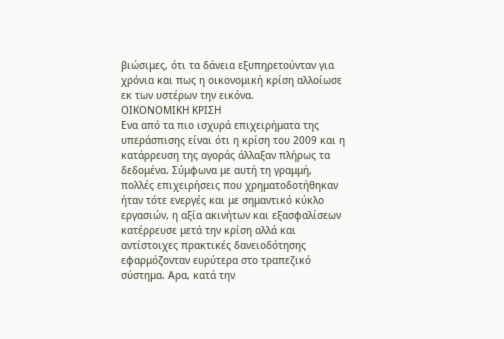βιώσιμες, ότι τα δάνεια εξυπηρετούνταν για χρόνια και πως η οικονομική κρίση αλλοίωσε εκ των υστέρων την εικόνα.
ΟΙΚΟΝΟΜΙΚΗ ΚΡΙΣΗ
Ενα από τα πιο ισχυρά επιχειρήματα της υπεράσπισης είναι ότι η κρίση του 2009 και η κατάρρευση της αγοράς άλλαξαν πλήρως τα δεδομένα. Σύμφωνα με αυτή τη γραμμή, πολλές επιχειρήσεις που χρηματοδοτήθηκαν ήταν τότε ενεργές και με σημαντικό κύκλο εργασιών, η αξία ακινήτων και εξασφαλίσεων κατέρρευσε μετά την κρίση αλλά και αντίστοιχες πρακτικές δανειοδότησης εφαρμόζονταν ευρύτερα στο τραπεζικό σύστημα. Αρα, κατά την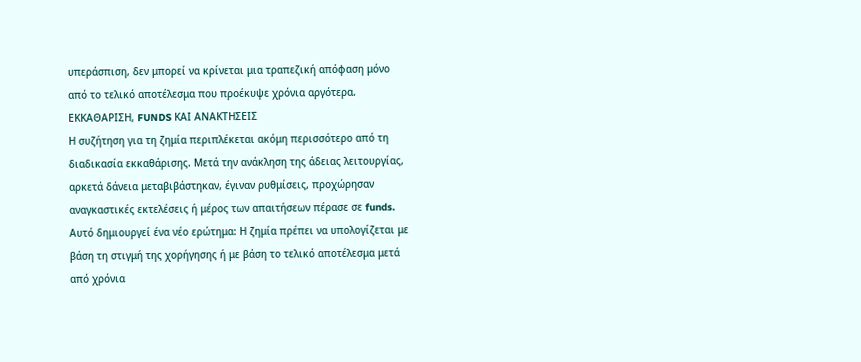υπεράσπιση, δεν μπορεί να κρίνεται μια τραπεζική απόφαση μόνο από το τελικό αποτέλεσμα που προέκυψε χρόνια αργότερα.
ΕΚΚΑΘΑΡΙΣΗ, FUNDS ΚΑΙ ΑΝΑΚΤΗΣΕΙΣ
Η συζήτηση για τη ζημία περιπλέκεται ακόμη περισσότερο από τη διαδικασία εκκαθάρισης. Μετά την ανάκληση της άδειας λειτουργίας, αρκετά δάνεια μεταβιβάστηκαν, έγιναν ρυθμίσεις, προχώρησαν αναγκαστικές εκτελέσεις ή μέρος των απαιτήσεων πέρασε σε funds.
Αυτό δημιουργεί ένα νέο ερώτημα: Η ζημία πρέπει να υπολογίζεται με βάση τη στιγμή της χορήγησης ή με βάση το τελικό αποτέλεσμα μετά από χρόνια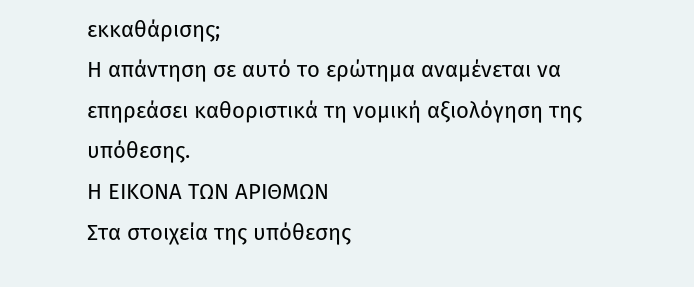εκκαθάρισης;
Η απάντηση σε αυτό το ερώτημα αναμένεται να επηρεάσει καθοριστικά τη νομική αξιολόγηση της υπόθεσης.
Η ΕΙΚΟΝΑ ΤΩΝ ΑΡΙΘΜΩΝ
Στα στοιχεία της υπόθεσης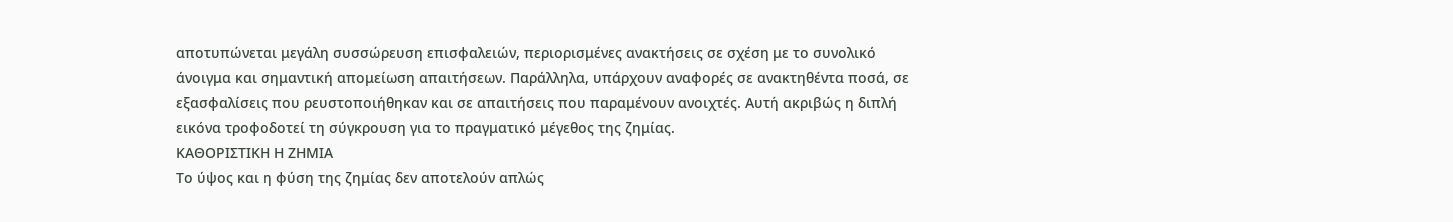αποτυπώνεται μεγάλη συσσώρευση επισφαλειών, περιορισμένες ανακτήσεις σε σχέση με το συνολικό άνοιγμα και σημαντική απομείωση απαιτήσεων. Παράλληλα, υπάρχουν αναφορές σε ανακτηθέντα ποσά, σε εξασφαλίσεις που ρευστοποιήθηκαν και σε απαιτήσεις που παραμένουν ανοιχτές. Αυτή ακριβώς η διπλή εικόνα τροφοδοτεί τη σύγκρουση για το πραγματικό μέγεθος της ζημίας.
ΚΑΘΟΡΙΣΤΙΚΗ Η ΖΗΜΙΑ
Το ύψος και η φύση της ζημίας δεν αποτελούν απλώς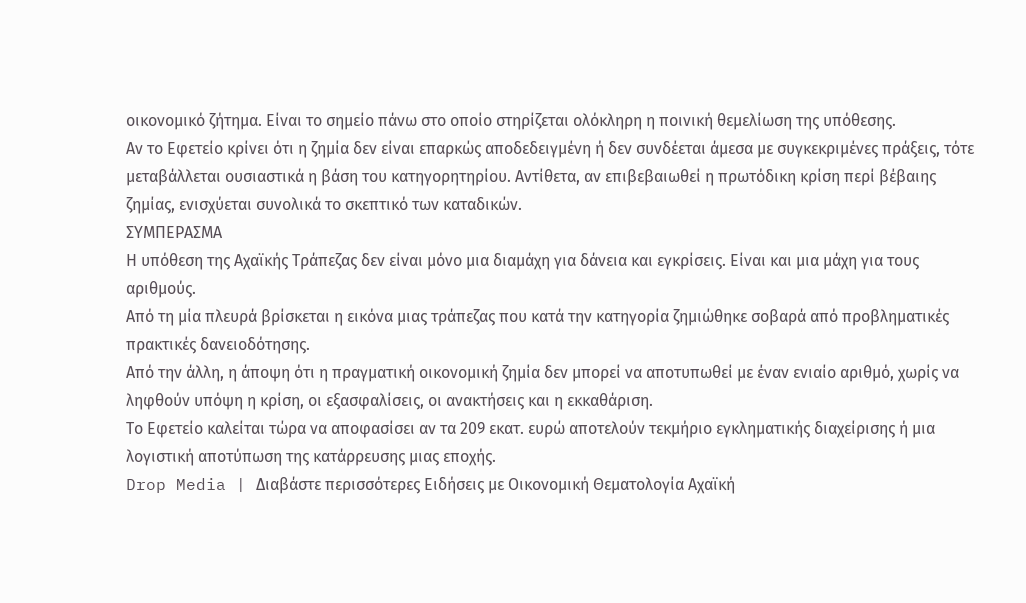οικονομικό ζήτημα. Είναι το σημείο πάνω στο οποίο στηρίζεται ολόκληρη η ποινική θεμελίωση της υπόθεσης.
Αν το Εφετείο κρίνει ότι η ζημία δεν είναι επαρκώς αποδεδειγμένη ή δεν συνδέεται άμεσα με συγκεκριμένες πράξεις, τότε μεταβάλλεται ουσιαστικά η βάση του κατηγορητηρίου. Αντίθετα, αν επιβεβαιωθεί η πρωτόδικη κρίση περί βέβαιης ζημίας, ενισχύεται συνολικά το σκεπτικό των καταδικών.
ΣΥΜΠΕΡΑΣΜΑ
Η υπόθεση της Αχαϊκής Τράπεζας δεν είναι μόνο μια διαμάχη για δάνεια και εγκρίσεις. Είναι και μια μάχη για τους αριθμούς.
Από τη μία πλευρά βρίσκεται η εικόνα μιας τράπεζας που κατά την κατηγορία ζημιώθηκε σοβαρά από προβληματικές πρακτικές δανειοδότησης.
Από την άλλη, η άποψη ότι η πραγματική οικονομική ζημία δεν μπορεί να αποτυπωθεί με έναν ενιαίο αριθμό, χωρίς να ληφθούν υπόψη η κρίση, οι εξασφαλίσεις, οι ανακτήσεις και η εκκαθάριση.
Το Εφετείο καλείται τώρα να αποφασίσει αν τα 209 εκατ. ευρώ αποτελούν τεκμήριο εγκληματικής διαχείρισης ή μια λογιστική αποτύπωση της κατάρρευσης μιας εποχής.
Drop Media | Διαβάστε περισσότερες Ειδήσεις με Οικονομική Θεματολογία Αχαϊκή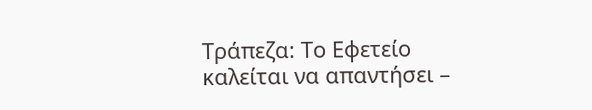Τράπεζα: Το Εφετείο καλείται να απαντήσει –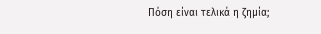Πόση είναι τελικά η ζημία;